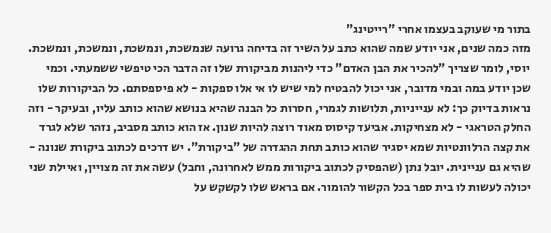בתור מי שעוקב בעצמו אחרי "רייטינג"
מזה כמה שנים, אני יודע שמה שהוא כתב על השיר זה בדיחה גרועה שנמשכת, ונמשכת, ונמשכת, ונמשכת. יוסי, לומר שצריך "להכיר את הבן האדם" כדי ליהנות מביקורת שלו זה הדבר הכי טיפשי ששמעתי. וכמי שכן יודע במה ובמי מדובר, אני יכול להבטיח למי שיש לו אי אלו ספקות - לא פיספסתם. כל הביקורות שלו נראות בדיוק כך: לא ענייניות, תלושות לגמרי, חסרות כל הבנה שהיא בנושא שהוא כותב עליו, ובעיקר - וזה החלק הטראגי - לא מצחיקות. אביעד קיסוס מאוד רוצה להיות שנון. אז הוא כותב מסביב, נזהר שלא לגרד את קצה הרלוונטיות שמא יסגיר שהוא כותב תחת ההגדרה של "ביקורת". יש דרכים לכתוב ביקורת שנונה - שהיא גם עניינית. יובל נתן (שהפסיק לכתוב ביקורות ממש לאחרונה, וחבל) עשה את זה מצויין, ואיילת שני יכולה לעשות לו בית ספר בכל הקשור להומור. אם בראש שלו לקשקש על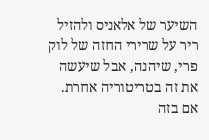השיער של אלאניס ולהזיל ריר על שרירי החזה של לוק פרי, שיהנה, אבל שיעשה את זה בטריטוריה אחרת. אם בזה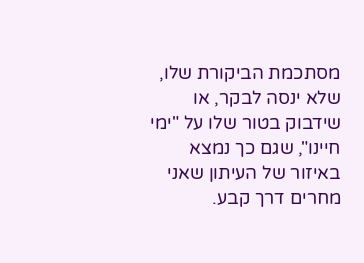מסתכמת הביקורת שלו, שלא ינסה לבקר, או שידבוק בטור שלו על "ימי חיינו", שגם כך נמצא באיזור של העיתון שאני מחרים דרך קבע.